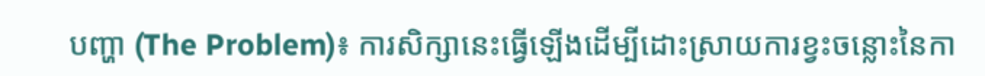បញ្ហា (The Problem)៖ ការសិក្សានេះធ្វើឡើងដើម្បីដោះស្រាយការខ្វះចន្លោះនៃកា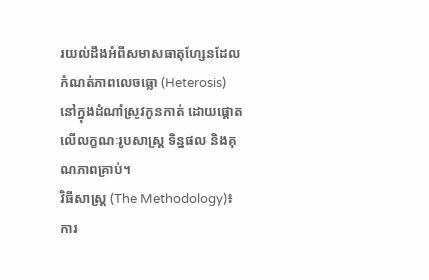រយល់ដឹងអំពីសមាសធាតុហ្សែនដែលកំណត់ភាពលេចធ្លោ (Heterosis) នៅក្នុងដំណាំស្រូវកូនកាត់ ដោយផ្តោតលើលក្ខណៈរូបសាស្ត្រ ទិន្នផល និងគុណភាពគ្រាប់។
វិធីសាស្ត្រ (The Methodology)៖ ការ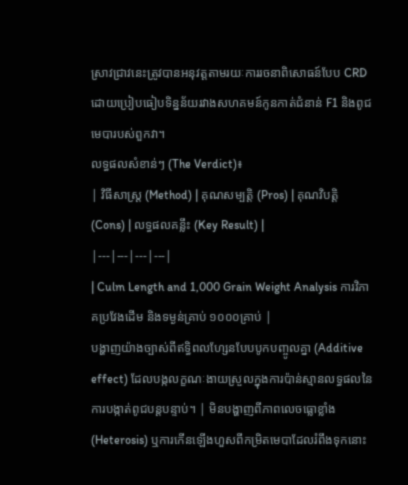ស្រាវជ្រាវនេះត្រូវបានអនុវត្តតាមរយៈការរចនាពិសោធន៍បែប CRD ដោយប្រៀបធៀបទិន្នន័យរវាងសហគមន៍កូនកាត់ជំនាន់ F1 និងពូជមេបារបស់ពួកវា។
លទ្ធផលសំខាន់ៗ (The Verdict)៖
| វិធីសាស្ត្រ (Method) | គុណសម្បត្តិ (Pros) | គុណវិបត្តិ (Cons) | លទ្ធផលគន្លឹះ (Key Result) |
|---|---|---|---|
| Culm Length and 1,000 Grain Weight Analysis ការវិភាគប្រវែងដើម និងទម្ងន់គ្រាប់ ១០០០គ្រាប់ |
បង្ហាញយ៉ាងច្បាស់ពីឥទ្ធិពលហ្សែនបែបបូកបញ្ចូលគ្នា (Additive effect) ដែលបង្កលក្ខណៈងាយស្រួលក្នុងការប៉ាន់ស្មានលទ្ធផលនៃការបង្កាត់ពូជបន្តបន្ទាប់។ | មិនបង្ហាញពីភាពលេចធ្លោខ្លាំង (Heterosis) ឬការកើនឡើងហួសពីកម្រិតមេបាដែលរំពឹងទុកនោះ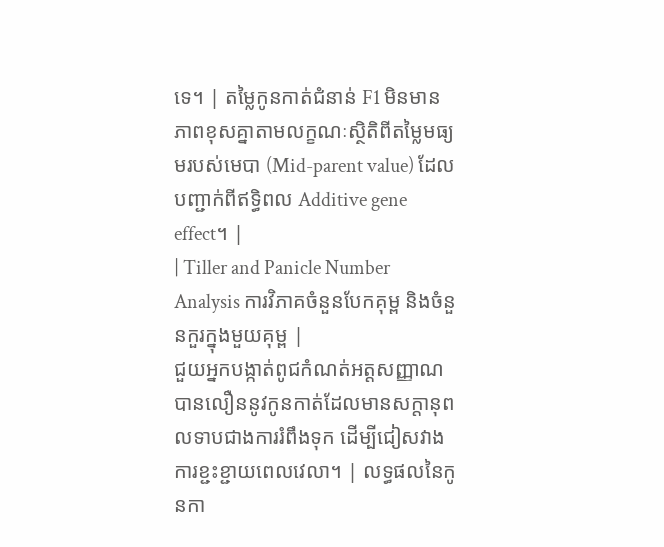ទេ។ | តម្លៃកូនកាត់ជំនាន់ F1 មិនមានភាពខុសគ្នាតាមលក្ខណៈស្ថិតិពីតម្លៃមធ្យមរបស់មេបា (Mid-parent value) ដែលបញ្ជាក់ពីឥទ្ធិពល Additive gene effect។ |
| Tiller and Panicle Number Analysis ការវិភាគចំនួនបែកគុម្ព និងចំនួនកួរក្នុងមួយគុម្ព |
ជួយអ្នកបង្កាត់ពូជកំណត់អត្តសញ្ញាណបានលឿននូវកូនកាត់ដែលមានសក្តានុពលទាបជាងការរំពឹងទុក ដើម្បីជៀសវាងការខ្ជះខ្ជាយពេលវេលា។ | លទ្ធផលនៃកូនកា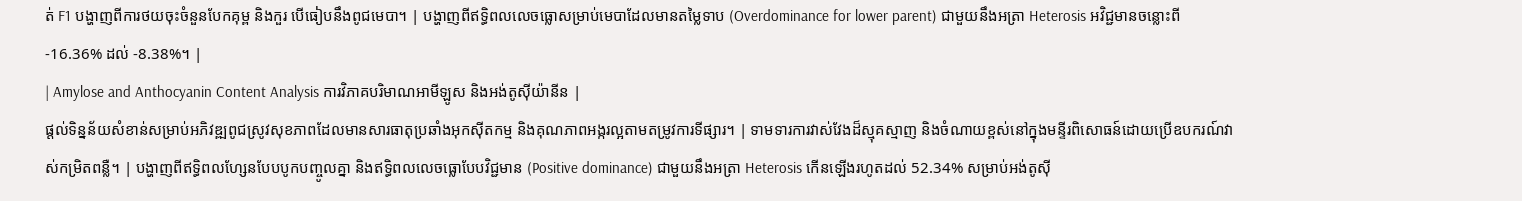ត់ F1 បង្ហាញពីការថយចុះចំនួនបែកគុម្ព និងកួរ បើធៀបនឹងពូជមេបា។ | បង្ហាញពីឥទ្ធិពលលេចធ្លោសម្រាប់មេបាដែលមានតម្លៃទាប (Overdominance for lower parent) ជាមួយនឹងអត្រា Heterosis អវិជ្ជមានចន្លោះពី -16.36% ដល់ -8.38%។ |
| Amylose and Anthocyanin Content Analysis ការវិភាគបរិមាណអាមីឡូស និងអង់តូស៊ីយ៉ានីន |
ផ្តល់ទិន្នន័យសំខាន់សម្រាប់អភិវឌ្ឍពូជស្រូវសុខភាពដែលមានសារធាតុប្រឆាំងអុកស៊ីតកម្ម និងគុណភាពអង្ករល្អតាមតម្រូវការទីផ្សារ។ | ទាមទារការវាស់វែងដ៏ស្មុគស្មាញ និងចំណាយខ្ពស់នៅក្នុងមន្ទីរពិសោធន៍ដោយប្រើឧបករណ៍វាស់កម្រិតពន្លឺ។ | បង្ហាញពីឥទ្ធិពលហ្សែនបែបបូកបញ្ចូលគ្នា និងឥទ្ធិពលលេចធ្លោបែបវិជ្ជមាន (Positive dominance) ជាមួយនឹងអត្រា Heterosis កើនឡើងរហូតដល់ 52.34% សម្រាប់អង់តូស៊ី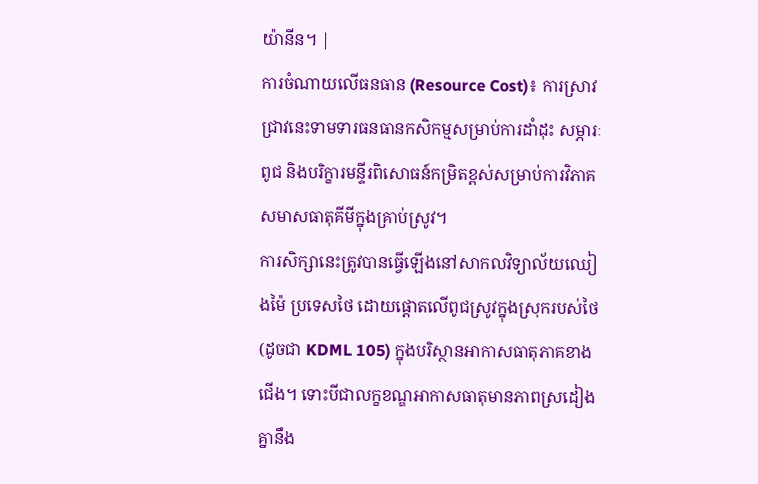យ៉ានីន។ |
ការចំណាយលើធនធាន (Resource Cost)៖ ការស្រាវជ្រាវនេះទាមទារធនធានកសិកម្មសម្រាប់ការដាំដុះ សម្ភារៈពូជ និងបរិក្ខារមន្ទីរពិសោធន៍កម្រិតខ្ពស់សម្រាប់ការវិភាគសមាសធាតុគីមីក្នុងគ្រាប់ស្រូវ។
ការសិក្សានេះត្រូវបានធ្វើឡើងនៅសាកលវិទ្យាល័យឈៀងម៉ៃ ប្រទេសថៃ ដោយផ្តោតលើពូជស្រូវក្នុងស្រុករបស់ថៃ (ដូចជា KDML 105) ក្នុងបរិស្ថានអាកាសធាតុភាគខាងជើង។ ទោះបីជាលក្ខខណ្ឌអាកាសធាតុមានភាពស្រដៀងគ្នានឹង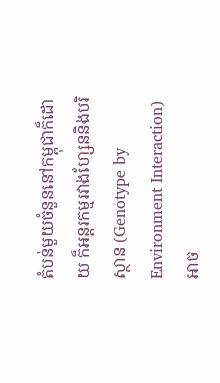តំបន់មួយចំនួននៅកម្ពុជាក៏ដោយ ក៏អន្តរកម្មរវាងហ្សែននិងបរិស្ថាន (Genotype by Environment Interaction) អាច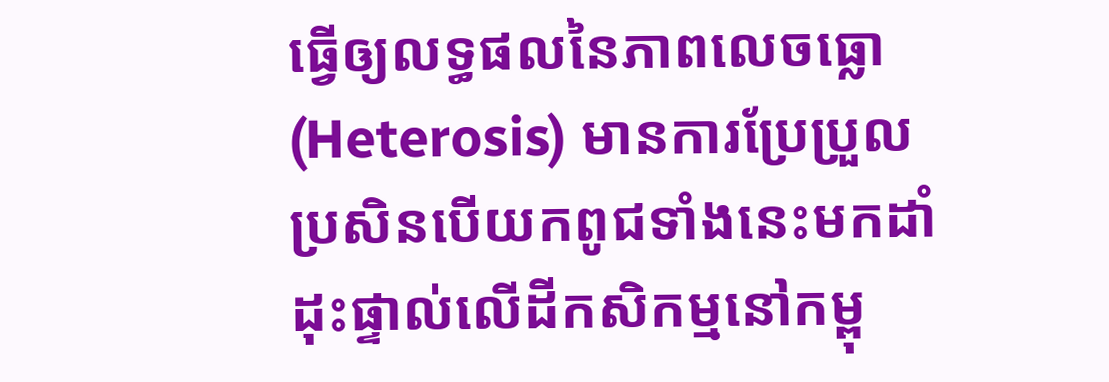ធ្វើឲ្យលទ្ធផលនៃភាពលេចធ្លោ (Heterosis) មានការប្រែប្រួល ប្រសិនបើយកពូជទាំងនេះមកដាំដុះផ្ទាល់លើដីកសិកម្មនៅកម្ពុ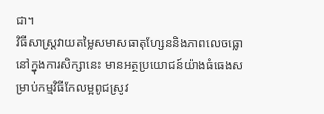ជា។
វិធីសាស្ត្រវាយតម្លៃសមាសធាតុហ្សែននិងភាពលេចធ្លោនៅក្នុងការសិក្សានេះ មានអត្ថប្រយោជន៍យ៉ាងធំធេងសម្រាប់កម្មវិធីកែលម្អពូជស្រូវ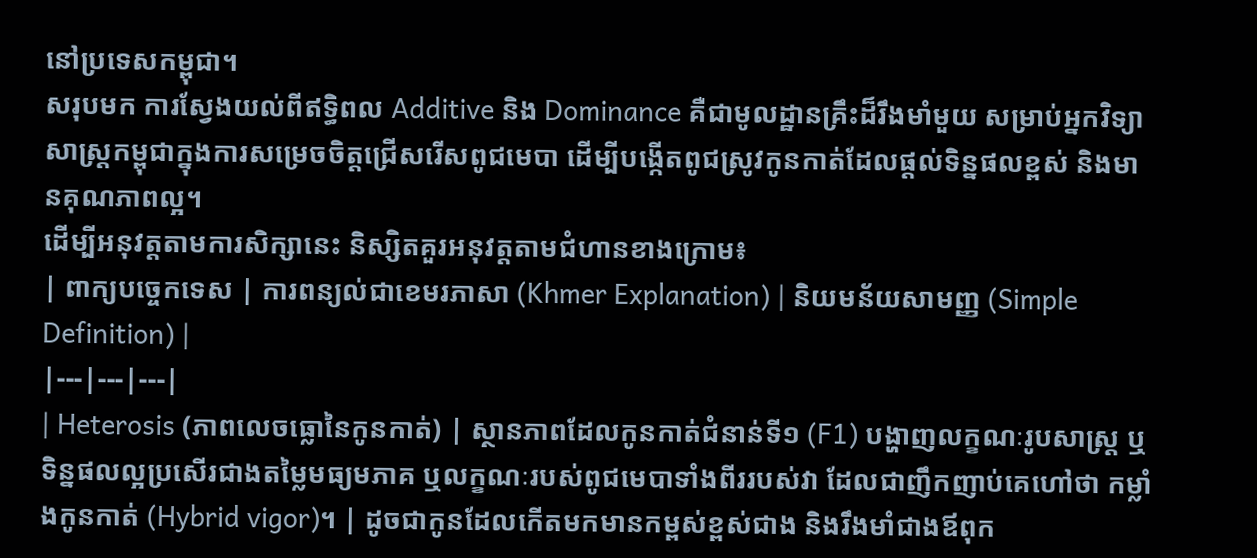នៅប្រទេសកម្ពុជា។
សរុបមក ការស្វែងយល់ពីឥទ្ធិពល Additive និង Dominance គឺជាមូលដ្ឋានគ្រឹះដ៏រឹងមាំមួយ សម្រាប់អ្នកវិទ្យាសាស្ត្រកម្ពុជាក្នុងការសម្រេចចិត្តជ្រើសរើសពូជមេបា ដើម្បីបង្កើតពូជស្រូវកូនកាត់ដែលផ្តល់ទិន្នផលខ្ពស់ និងមានគុណភាពល្អ។
ដើម្បីអនុវត្តតាមការសិក្សានេះ និស្សិតគួរអនុវត្តតាមជំហានខាងក្រោម៖
| ពាក្យបច្ចេកទេស | ការពន្យល់ជាខេមរភាសា (Khmer Explanation) | និយមន័យសាមញ្ញ (Simple Definition) |
|---|---|---|
| Heterosis (ភាពលេចធ្លោនៃកូនកាត់) | ស្ថានភាពដែលកូនកាត់ជំនាន់ទី១ (F1) បង្ហាញលក្ខណៈរូបសាស្ត្រ ឬទិន្នផលល្អប្រសើរជាងតម្លៃមធ្យមភាគ ឬលក្ខណៈរបស់ពូជមេបាទាំងពីររបស់វា ដែលជាញឹកញាប់គេហៅថា កម្លាំងកូនកាត់ (Hybrid vigor)។ | ដូចជាកូនដែលកើតមកមានកម្ពស់ខ្ពស់ជាង និងរឹងមាំជាងឪពុក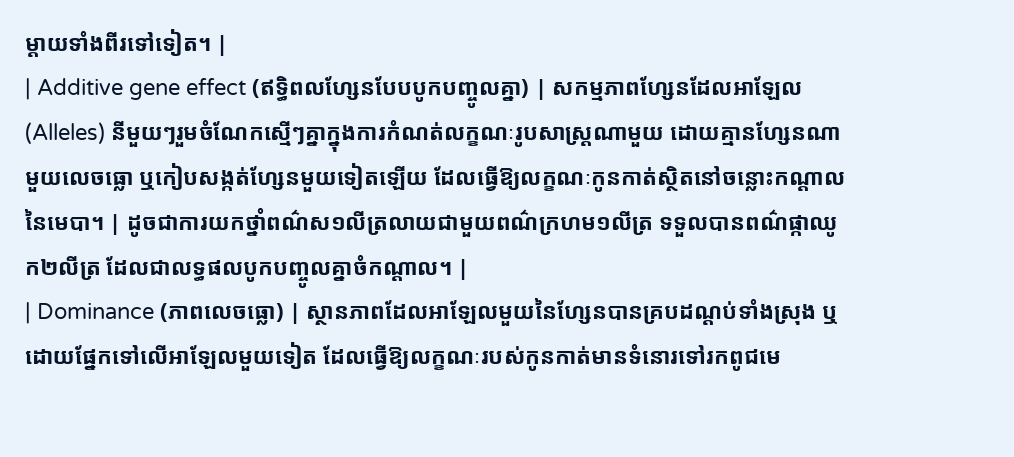ម្តាយទាំងពីរទៅទៀត។ |
| Additive gene effect (ឥទ្ធិពលហ្សែនបែបបូកបញ្ចូលគ្នា) | សកម្មភាពហ្សែនដែលអាឡែល (Alleles) នីមួយៗរួមចំណែកស្មើៗគ្នាក្នុងការកំណត់លក្ខណៈរូបសាស្ត្រណាមួយ ដោយគ្មានហ្សែនណាមួយលេចធ្លោ ឬកៀបសង្កត់ហ្សែនមួយទៀតឡើយ ដែលធ្វើឱ្យលក្ខណៈកូនកាត់ស្ថិតនៅចន្លោះកណ្តាលនៃមេបា។ | ដូចជាការយកថ្នាំពណ៌ស១លីត្រលាយជាមួយពណ៌ក្រហម១លីត្រ ទទួលបានពណ៌ផ្កាឈូក២លីត្រ ដែលជាលទ្ធផលបូកបញ្ចូលគ្នាចំកណ្តាល។ |
| Dominance (ភាពលេចធ្លោ) | ស្ថានភាពដែលអាឡែលមួយនៃហ្សែនបានគ្របដណ្តប់ទាំងស្រុង ឬដោយផ្នែកទៅលើអាឡែលមួយទៀត ដែលធ្វើឱ្យលក្ខណៈរបស់កូនកាត់មានទំនោរទៅរកពូជមេ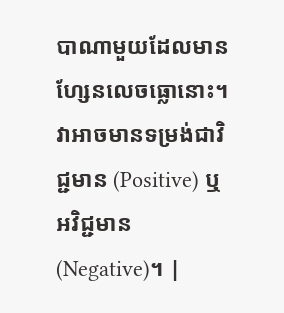បាណាមួយដែលមានហ្សែនលេចធ្លោនោះ។ វាអាចមានទម្រង់ជាវិជ្ជមាន (Positive) ឬអវិជ្ជមាន (Negative)។ |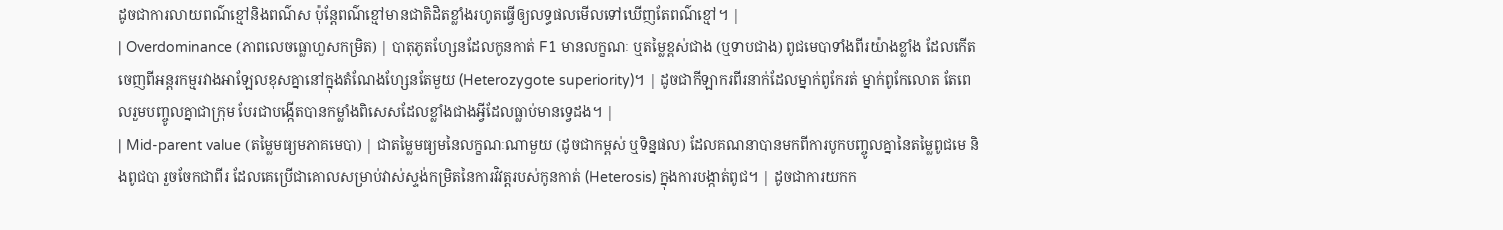ដូចជាការលាយពណ៌ខ្មៅនិងពណ៌ស ប៉ុន្តែពណ៌ខ្មៅមានជាតិដិតខ្លាំងរហូតធ្វើឲ្យលទ្ធផលមើលទៅឃើញតែពណ៌ខ្មៅ។ |
| Overdominance (ភាពលេចធ្លោហួសកម្រិត) | បាតុភូតហ្សែនដែលកូនកាត់ F1 មានលក្ខណៈ ឬតម្លៃខ្ពស់ជាង (ឬទាបជាង) ពូជមេបាទាំងពីរយ៉ាងខ្លាំង ដែលកើតចេញពីអន្តរកម្មរវាងអាឡែលខុសគ្នានៅក្នុងតំណែងហ្សែនតែមួយ (Heterozygote superiority)។ | ដូចជាកីឡាករពីរនាក់ដែលម្នាក់ពូកែរត់ ម្នាក់ពូកែលោត តែពេលរួមបញ្ចូលគ្នាជាក្រុម បែរជាបង្កើតបានកម្លាំងពិសេសដែលខ្លាំងជាងអ្វីដែលធ្លាប់មានទ្វេដង។ |
| Mid-parent value (តម្លៃមធ្យមភាគមេបា) | ជាតម្លៃមធ្យមនៃលក្ខណៈណាមួយ (ដូចជាកម្ពស់ ឬទិន្នផល) ដែលគណនាបានមកពីការបូកបញ្ចូលគ្នានៃតម្លៃពូជមេ និងពូជបា រួចចែកជាពីរ ដែលគេប្រើជាគោលសម្រាប់វាស់ស្ទង់កម្រិតនៃការវិវត្តរបស់កូនកាត់ (Heterosis) ក្នុងការបង្កាត់ពូជ។ | ដូចជាការយកក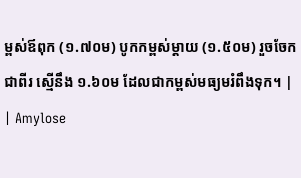ម្ពស់ឪពុក (១.៧០ម) បូកកម្ពស់ម្តាយ (១.៥០ម) រួចចែកជាពីរ ស្មើនឹង ១.៦០ម ដែលជាកម្ពស់មធ្យមរំពឹងទុក។ |
| Amylose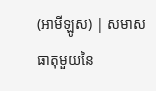(អាមីឡូស) | សមាសធាតុមួយនៃ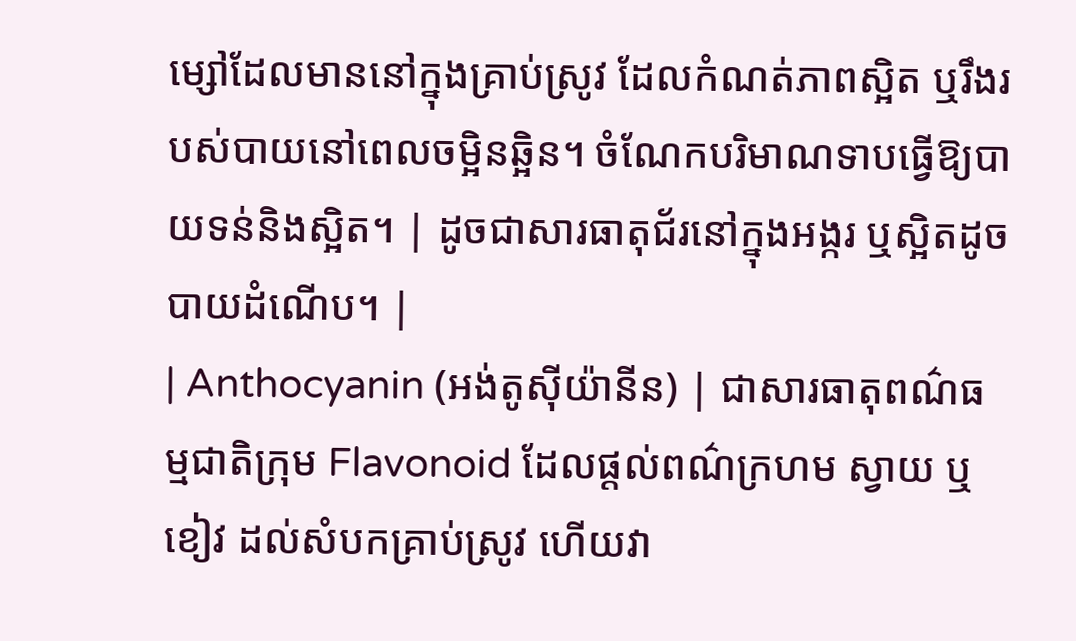ម្សៅដែលមាននៅក្នុងគ្រាប់ស្រូវ ដែលកំណត់ភាពស្អិត ឬរឹងរបស់បាយនៅពេលចម្អិនឆ្អិន។ ចំណែកបរិមាណទាបធ្វើឱ្យបាយទន់និងស្អិត។ | ដូចជាសារធាតុជ័រនៅក្នុងអង្ករ ឬស្អិតដូចបាយដំណើប។ |
| Anthocyanin (អង់តូស៊ីយ៉ានីន) | ជាសារធាតុពណ៌ធម្មជាតិក្រុម Flavonoid ដែលផ្តល់ពណ៌ក្រហម ស្វាយ ឬខៀវ ដល់សំបកគ្រាប់ស្រូវ ហើយវា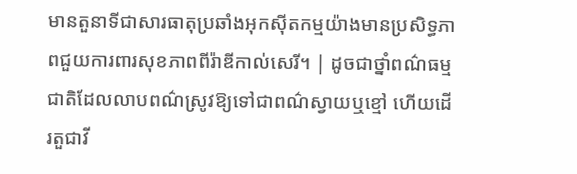មានតួនាទីជាសារធាតុប្រឆាំងអុកស៊ីតកម្មយ៉ាងមានប្រសិទ្ធភាពជួយការពារសុខភាពពីរ៉ាឌីកាល់សេរី។ | ដូចជាថ្នាំពណ៌ធម្មជាតិដែលលាបពណ៌ស្រូវឱ្យទៅជាពណ៌ស្វាយឬខ្មៅ ហើយដើរតួជាវី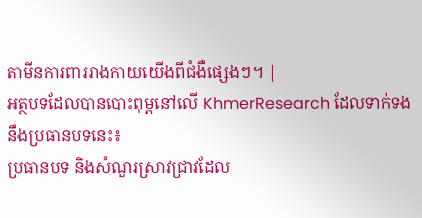តាមីនការពាររាងកាយយើងពីជំងឺផ្សេងៗ។ |
អត្ថបទដែលបានបោះពុម្ពនៅលើ KhmerResearch ដែលទាក់ទងនឹងប្រធានបទនេះ៖
ប្រធានបទ និងសំណួរស្រាវជ្រាវដែល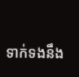ទាក់ទងនឹង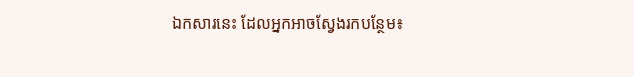ឯកសារនេះ ដែលអ្នកអាចស្វែងរកបន្ថែម៖